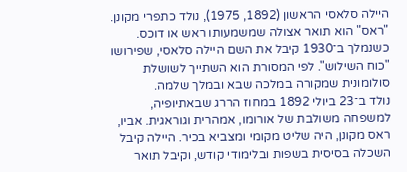היילה סלאסי הראשון (1892, 1975), נולד כתפרי מקונן. "ראס" הוא תואר אצולה שמשמעותו ראש או דוכס. כשנמלך ב־1930 קיבל את השם היילה סלאסי, שפירושו "כוח השילוש". לפי המסורת הוא השתייך לשושלת סולומונית שמקורה במלכה שבא ובמלך שלמה.
נולד ב־23 ביולי 1892 במחוז הררג שבאתיופיה, למשפחה משולבת של אורומו, אמהרית וגוראגית. אביו, ראס מקונן, היה שליט מקומי ומצביא בכיר. היילה קיבל השכלה בסיסית בשפות ובלימודי קודש, וקיבל תואר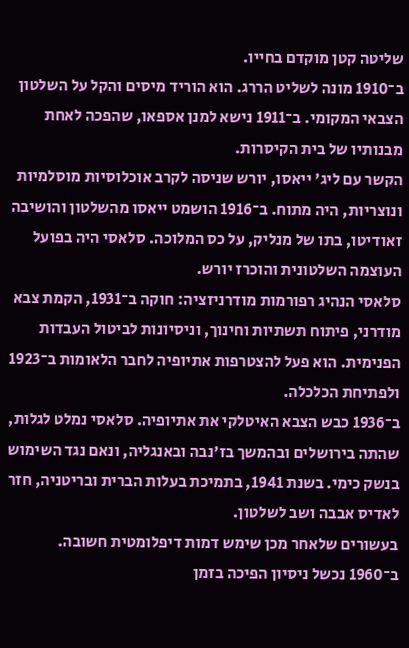שליטה קטן מוקדם בחייו.
ב־1910 מונה לשליט הררג. הוא הוריד מיסים והקל על השלטון הצבאי המקומי. ב־1911 נישא למנן אספאו, שהפכה לאחת מבנותיו של בית הקיסרות.
הקשר עם ליג' ייאסו, יורש שניסה לקרב אוכלוסיות מוסלמיות ונוצריות, היה מתוח. ב־1916 הושמט ייאסו מהשלטון והושיבה זאודיטו, בתו של מנליק, על כס המלוכה. סלאסי היה בפועל העוצמה השלטונית והוכרז יורש.
סלאסי הנהיג רפורמות מודרניזציה: חוקה ב־1931, הקמת צבא מודרני, פיתוח תשתיות וחינוך, וניסיונות לביטול העבדות הפנימית. הוא פעל להצטרפות אתיופיה לחבר הלאומות ב־1923 ולפתיחת הכלכלה.
ב־1936 כבש הצבא האיטלקי את אתיופיה. סלאסי נמלט לגלות, שהתה בירושלים ובהמשך בז'נבה ובאנגליה, ונאם נגד השימוש בנשק כימי. בשנת 1941, בתמיכת בעלות הברית ובריטניה, חזר לאדיס אבבה ושב לשלטון.
בעשורים שלאחר מכן שימש דמות דיפלומטית חשובה. ב־1960 נכשל ניסיון הפיכה בזמן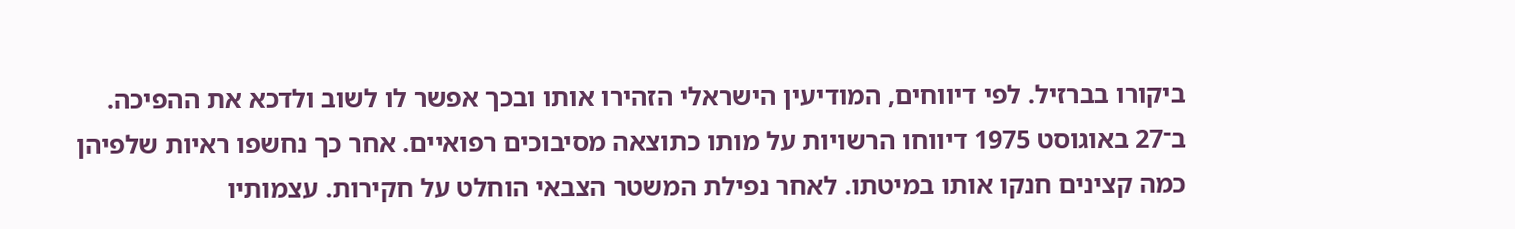ביקורו בברזיל. לפי דיווחים, המודיעין הישראלי הזהירו אותו ובכך אפשר לו לשוב ולדכא את ההפיכה.
ב־27 באוגוסט 1975 דיווחו הרשויות על מותו כתוצאה מסיבוכים רפואיים. אחר כך נחשפו ראיות שלפיהן כמה קצינים חנקו אותו במיטתו. לאחר נפילת המשטר הצבאי הוחלט על חקירות. עצמותיו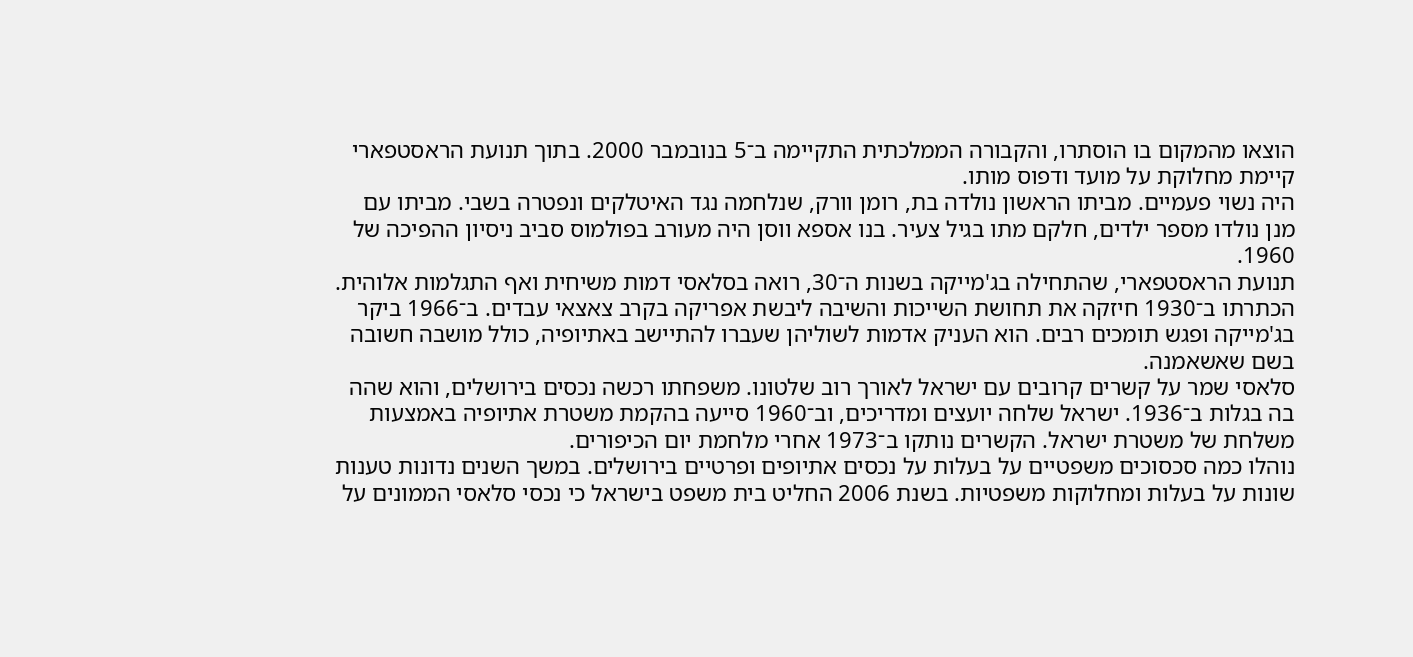הוצאו מהמקום בו הוסתרו, והקבורה הממלכתית התקיימה ב־5 בנובמבר 2000. בתוך תנועת הראסטפארי קיימת מחלוקת על מועד ודפוס מותו.
היה נשוי פעמיים. מביתו הראשון נולדה בת, רומן וורק, שנלחמה נגד האיטלקים ונפטרה בשבי. מביתו עם מנן נולדו מספר ילדים, חלקם מתו בגיל צעיר. בנו אספא ווסן היה מעורב בפולמוס סביב ניסיון ההפיכה של 1960.
תנועת הראסטפארי, שהתחילה בג'מייקה בשנות ה־30, רואה בסלאסי דמות משיחית ואף התגלמות אלוהית. הכתרתו ב־1930 חיזקה את תחושת השייכות והשיבה ליבשת אפריקה בקרב צאצאי עבדים. ב־1966 ביקר בג'מייקה ופגש תומכים רבים. הוא העניק אדמות לשוליהן שעברו להתיישב באתיופיה, כולל מושבה חשובה בשם שאשאמנה.
סלאסי שמר על קשרים קרובים עם ישראל לאורך רוב שלטונו. משפחתו רכשה נכסים בירושלים, והוא שהה בה בגלות ב־1936. ישראל שלחה יועצים ומדריכים, וב־1960 סייעה בהקמת משטרת אתיופיה באמצעות משלחת של משטרת ישראל. הקשרים נותקו ב־1973 אחרי מלחמת יום הכיפורים.
נוהלו כמה סכסוכים משפטיים על בעלות על נכסים אתיופים ופרטיים בירושלים. במשך השנים נדונות טענות שונות על בעלות ומחלוקות משפטיות. בשנת 2006 החליט בית משפט בישראל כי נכסי סלאסי הממונים על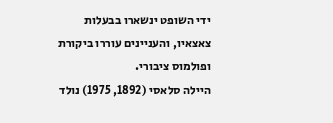ידי השופט ינשארו בבעלות צאצאיו, והעניינים עוררו ביקורת ופולמוס ציבורי.
היילה סלאסי (1892, 1975) נולד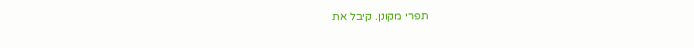תפרי מקונן. קיבל את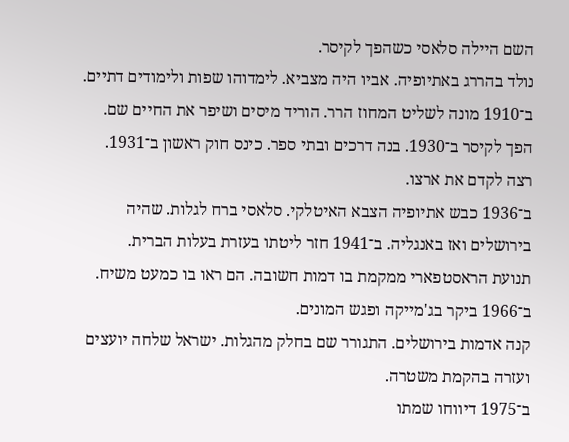השם היילה סלאסי כשהפך לקיסר.
נולד בהררג באתיופיה. אביו היה מצביא. לימדוהו שפות ולימודים דתיים.
ב־1910 מונה לשליט המחוז הרר. הוריד מיסים ושיפר את החיים שם.
הפך לקיסר ב־1930. בנה דרכים ובתי ספר. כינס חוק ראשון ב־1931. רצה לקדם את ארצו.
ב־1936 כבש אתיופיה הצבא האיטלקי. סלאסי ברח לגלות. שהיה בירושלים ואז באנגליה. ב־1941 חזר ליטתו בעזרת בעלות הברית.
תנועת הראסטפארי ממקמת בו דמות חשובה. הם ראו בו כמעט משיח. ב־1966 ביקר בג'מייקה ופגש המונים.
קנה אדמות בירושלים. התגורר שם בחלק מהגלות. ישראל שלחה יועצים ועזרה בהקמת משטרה.
ב־1975 דיווחו שמתו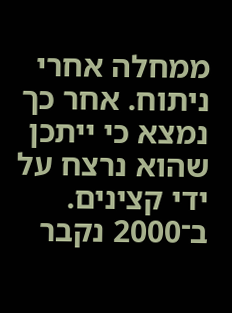ממחלה אחרי ניתוח. אחר כך נמצא כי ייתכן שהוא נרצח על ידי קצינים. ב־2000 נקבר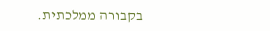בקבורה ממלכתית.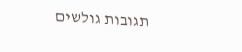תגובות גולשים